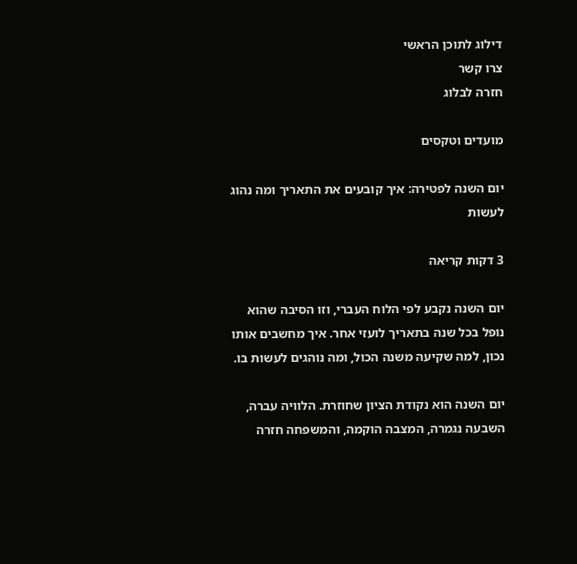דילוג לתוכן הראשי
צרו קשר
חזרה לבלוג

מועדים וטקסים

יום השנה לפטירה: איך קובעים את התאריך ומה נהוג לעשות

3 דקות קריאה

יום השנה נקבע לפי הלוח העברי, וזו הסיבה שהוא נופל בכל שנה בתאריך לועזי אחר. איך מחשבים אותו נכון, למה שקיעה משנה הכול, ומה נוהגים לעשות בו.

יום השנה הוא נקודת הציון שחוזרת. הלוויה עברה, השבעה נגמרה, המצבה הוקמה, והמשפחה חזרה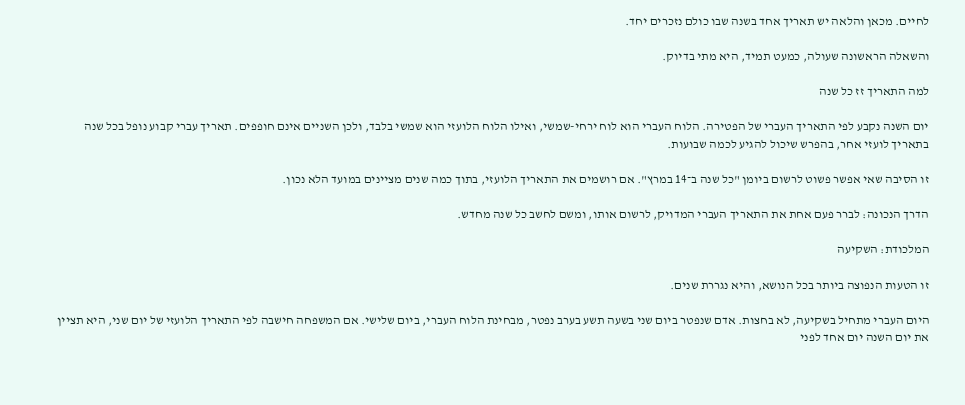לחיים. מכאן והלאה יש תאריך אחד בשנה שבו כולם נזכרים יחד.

והשאלה הראשונה שעולה, כמעט תמיד, היא מתי בדיוק.

למה התאריך זז כל שנה

יום השנה נקבע לפי התאריך העברי של הפטירה. הלוח העברי הוא לוח ירחי-שמשי, ואילו הלוח הלועזי הוא שמשי בלבד, ולכן השניים אינם חופפים. תאריך עברי קבוע נופל בכל שנה בתאריך לועזי אחר, בהפרש שיכול להגיע לכמה שבועות.

זו הסיבה שאי אפשר פשוט לרשום ביומן "כל שנה ב־14 במרץ". אם רושמים את התאריך הלועזי, בתוך כמה שנים מציינים במועד הלא נכון.

הדרך הנכונה: לברר פעם אחת את התאריך העברי המדויק, לרשום אותו, ומשם לחשב כל שנה מחדש.

המלכודת: השקיעה

זו הטעות הנפוצה ביותר בכל הנושא, והיא נגררת שנים.

היום העברי מתחיל בשקיעה, לא בחצות. אדם שנפטר ביום שני בשעה תשע בערב נפטר, מבחינת הלוח העברי, ביום שלישי. אם המשפחה חישבה לפי התאריך הלועזי של יום שני, היא תציין את יום השנה יום אחד לפני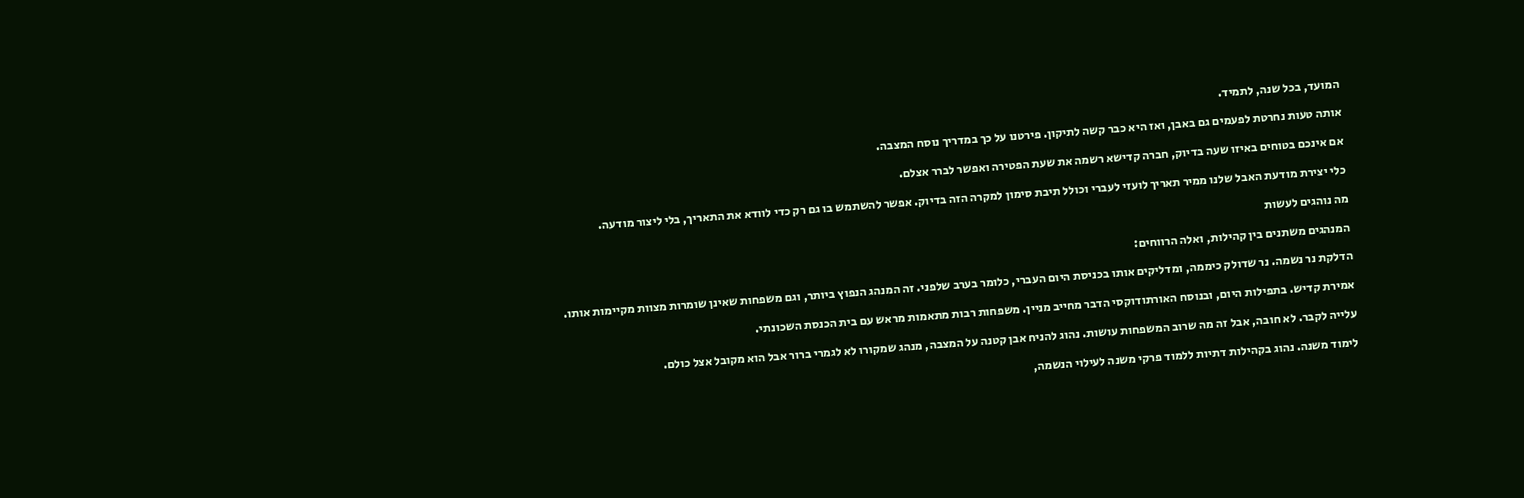המועד, בכל שנה, לתמיד.

אותה טעות נחרטת לפעמים גם באבן, ואז היא כבר קשה לתיקון. פירטנו על כך במדריך נוסח המצבה.

אם אינכם בטוחים באיזו שעה בדיוק, חברה קדישא רשמה את שעת הפטירה ואפשר לברר אצלם.

כלי יצירת מודעת האבל שלנו ממיר תאריך לועזי לעברי וכולל תיבת סימון למקרה הזה בדיוק. אפשר להשתמש בו גם רק כדי לוודא את התאריך, בלי ליצור מודעה.

מה נוהגים לעשות

המנהגים משתנים בין קהילות, ואלה הרווחים:

הדלקת נר נשמה. נר שדולק כיממה, ומדליקים אותו בכניסת היום העברי, כלומר בערב שלפני. זה המנהג הנפוץ ביותר, וגם משפחות שאינן שומרות מצוות מקיימות אותו.

אמירת קדיש. בתפילות היום, ובנוסח האורתודוקסי הדבר מחייב מניין. משפחות רבות מתאמות מראש עם בית הכנסת השכונתי.

עלייה לקבר. לא חובה, אבל זה מה שרוב המשפחות עושות. נהוג להניח אבן קטנה על המצבה, מנהג שמקורו לא לגמרי ברור אבל הוא מקובל אצל כולם.

לימוד משנה. נהוג בקהילות דתיות ללמוד פרקי משנה לעילוי הנשמה,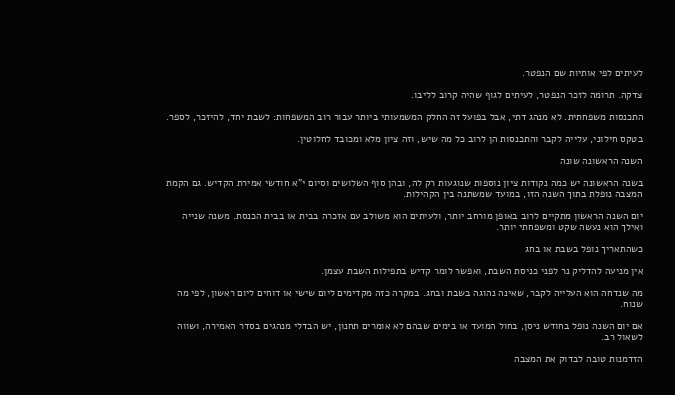לעיתים לפי אותיות שם הנפטר.

צדקה. תרומה לזכר הנפטר, לעיתים לגוף שהיה קרוב לליבו.

התכנסות משפחתית. לא מנהג דתי, אבל בפועל זה החלק המשמעותי ביותר עבור רוב המשפחות: לשבת יחד, להיזכר, לספר.

בטקס חילוני, עלייה לקבר והתכנסות הן לרוב כל מה שיש, וזה ציון מלא ומכובד לחלוטין.

השנה הראשונה שונה

בשנה הראשונה יש כמה נקודות ציון נוספות שנוגעות רק לה, ובהן סוף השלושים וסיום י"א חודשי אמירת הקדיש. גם הקמת המצבה נופלת בתוך השנה הזו, במועד שמשתנה בין הקהילות.

יום השנה הראשון מתקיים לרוב באופן מורחב יותר, ולעיתים הוא משולב עם אזכרה בבית או בבית הכנסת. משנה שנייה ואילך הוא נעשה שקט ומשפחתי יותר.

כשהתאריך נופל בשבת או בחג

אין מניעה להדליק נר לפני כניסת השבת, ואפשר לומר קדיש בתפילות השבת עצמן.

מה שנדחה הוא העלייה לקבר, שאינה נהוגה בשבת ובחג. במקרה כזה מקדימים ליום שישי או דוחים ליום ראשון, לפי מה שנוח.

אם יום השנה נופל בחודש ניסן, בחול המועד או בימים שבהם לא אומרים תחנון, יש הבדלי מנהגים בסדר האמירה, ושווה לשאול רב.

הזדמנות טובה לבדוק את המצבה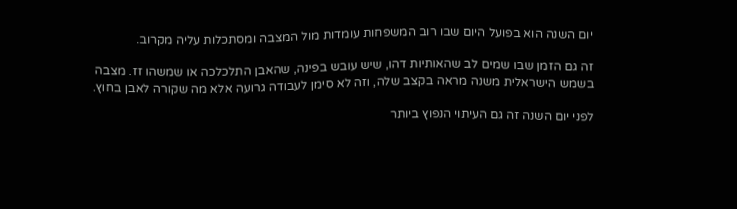יום השנה הוא בפועל היום שבו רוב המשפחות עומדות מול המצבה ומסתכלות עליה מקרוב.

זה גם הזמן שבו שמים לב שהאותיות דהו, שיש עובש בפינה, שהאבן התלכלכה או שמשהו זז. מצבה בשמש הישראלית משנה מראה בקצב שלה, וזה לא סימן לעבודה גרועה אלא מה שקורה לאבן בחוץ.

לפני יום השנה זה גם העיתוי הנפוץ ביותר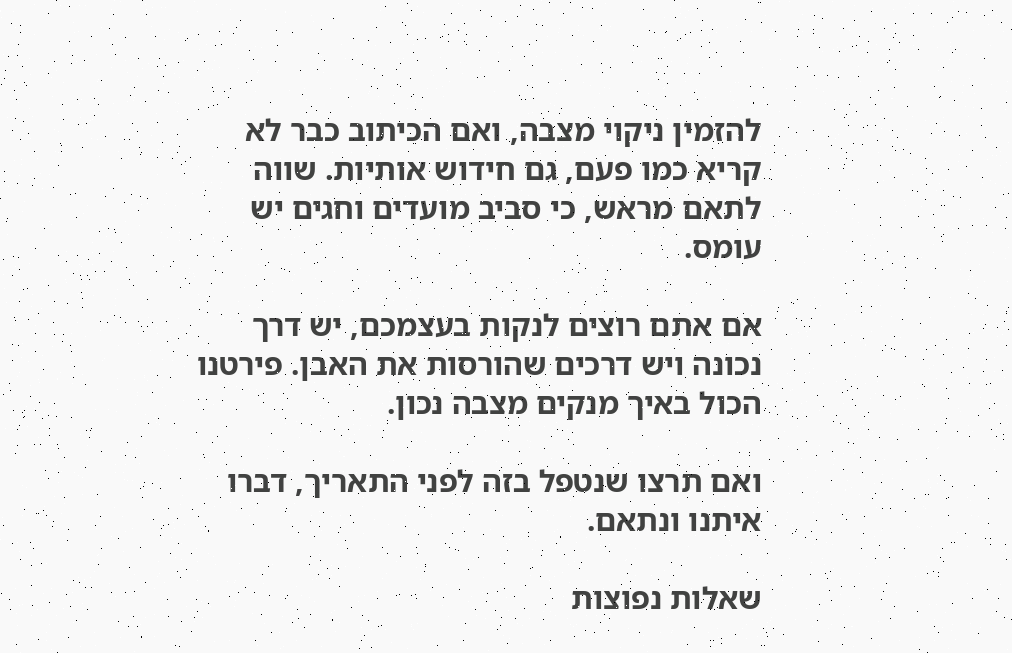להזמין ניקוי מצבה, ואם הכיתוב כבר לא קריא כמו פעם, גם חידוש אותיות. שווה לתאם מראש, כי סביב מועדים וחגים יש עומס.

אם אתם רוצים לנקות בעצמכם, יש דרך נכונה ויש דרכים שהורסות את האבן. פירטנו הכול באיך מנקים מצבה נכון.

ואם תרצו שנטפל בזה לפני התאריך, דברו איתנו ונתאם.

שאלות נפוצות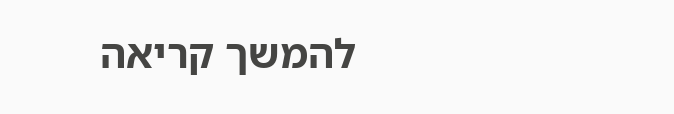להמשך קריאה